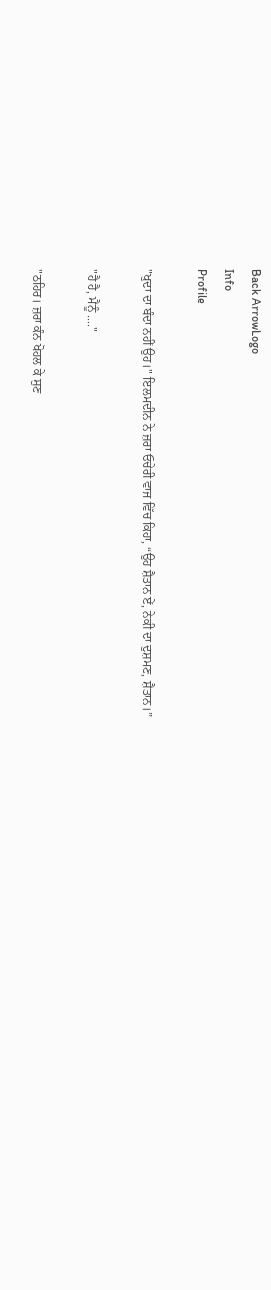Back ArrowLogo
Info
Profile

"ਖੁਦਾ ਦਾ ਬੰਦਾ ਨਹੀਂ ਉਹ।" ਇਲਮਦੀਨ ਨੇ ਜ਼ਰਾ ਓਚੇਰੀ ਵਾਜ ਵਿੱਚ ਕਿਹਾ, “ਉਹ ਸ਼ੈਤਾਨ ਏਂ, ਨੇਕੀ ਦਾ ਦੁਸ਼ਮਣ, ਸ਼ੈਤਾਨ।”

"ਹੈ ਹੈ, ਮੈਨੂੰ ...."

"ਠਹਿਰ। ਜ਼ਰਾ ਕੰਨ ਖੋਹਲ ਕੇ ਸੁਣ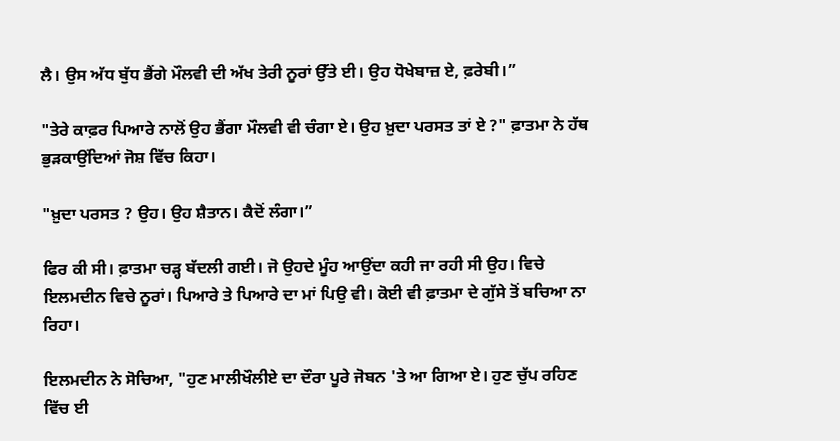ਲੈ। ਉਸ ਅੱਧ ਬੁੱਧ ਭੈਂਗੇ ਮੌਲਵੀ ਦੀ ਅੱਖ ਤੇਰੀ ਨੂਰਾਂ ਉੱਤੇ ਈ। ਉਹ ਧੋਖੇਬਾਜ਼ ਏ, ਫ਼ਰੇਬੀ।”

"ਤੇਰੇ ਕਾਫ਼ਰ ਪਿਆਰੇ ਨਾਲੋਂ ਉਹ ਭੈਂਗਾ ਮੌਲਵੀ ਵੀ ਚੰਗਾ ਏ। ਉਹ ਖ਼ੁਦਾ ਪਰਸਤ ਤਾਂ ਏ ?" ਫ਼ਾਤਮਾ ਨੇ ਹੱਥ ਭੁੜਕਾਉਂਦਿਆਂ ਜੋਸ਼ ਵਿੱਚ ਕਿਹਾ।

"ਖ਼ੁਦਾ ਪਰਸਤ ? ਉਹ। ਉਹ ਸ਼ੈਤਾਨ। ਕੈਦੋਂ ਲੰਗਾ।”

ਫਿਰ ਕੀ ਸੀ। ਫ਼ਾਤਮਾ ਚੜ੍ਹ ਬੱਦਲੀ ਗਈ। ਜੋ ਉਹਦੇ ਮੂੰਹ ਆਉਂਦਾ ਕਹੀ ਜਾ ਰਹੀ ਸੀ ਉਹ। ਵਿਚੇ ਇਲਮਦੀਨ ਵਿਚੇ ਨੂਰਾਂ। ਪਿਆਰੇ ਤੇ ਪਿਆਰੇ ਦਾ ਮਾਂ ਪਿਉ ਵੀ। ਕੋਈ ਵੀ ਫ਼ਾਤਮਾ ਦੇ ਗੁੱਸੇ ਤੋਂ ਬਚਿਆ ਨਾ ਰਿਹਾ।

ਇਲਮਦੀਨ ਨੇ ਸੋਚਿਆ, "ਹੁਣ ਮਾਲੀਖੌਲੀਏ ਦਾ ਦੌਰਾ ਪੂਰੇ ਜੋਬਨ 'ਤੇ ਆ ਗਿਆ ਏ। ਹੁਣ ਚੁੱਪ ਰਹਿਣ ਵਿੱਚ ਈ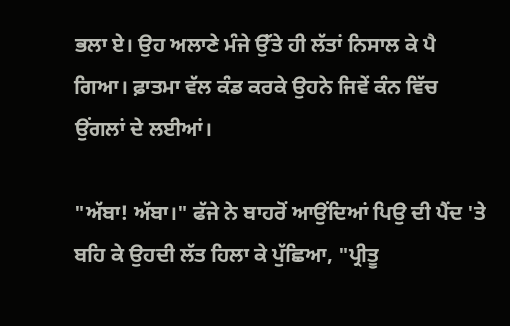ਭਲਾ ਏ। ਉਹ ਅਲਾਣੇ ਮੰਜੇ ਉੱਤੇ ਹੀ ਲੱਤਾਂ ਨਿਸਾਲ ਕੇ ਪੈ ਗਿਆ। ਫ਼ਾਤਮਾ ਵੱਲ ਕੰਡ ਕਰਕੇ ਉਹਨੇ ਜਿਵੇਂ ਕੰਨ ਵਿੱਚ ਉਂਗਲਾਂ ਦੇ ਲਈਆਂ।

"ਅੱਬਾ! ਅੱਬਾ।" ਫੱਜੇ ਨੇ ਬਾਹਰੋਂ ਆਉਂਦਿਆਂ ਪਿਉ ਦੀ ਪੈਂਦ 'ਤੇ ਬਹਿ ਕੇ ਉਹਦੀ ਲੱਤ ਹਿਲਾ ਕੇ ਪੁੱਛਿਆ, "ਪ੍ਰੀਤੂ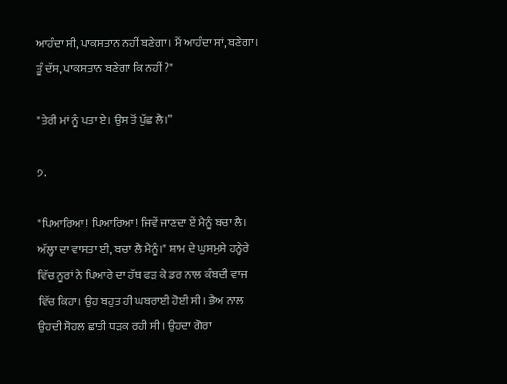ਆਹੰਦਾ ਸੀ, ਪਾਕਸਤਾਨ ਨਹੀਂ ਬਣੇਗਾ। ਮੈਂ ਆਹੰਦਾ ਸਾਂ, ਬਣੇਗਾ। ਤੂੰ ਦੱਸ, ਪਾਕਸਤਾਨ ਬਣੇਗਾ ਕਿ ਨਹੀਂ ?"

"ਤੇਰੀ ਮਾਂ ਨੂੰ ਪਤਾ ਏ। ਉਸ ਤੋਂ ਪੁੱਛ ਲੈ।”

੭.

"ਪਿਆਰਿਆ! ਪਿਆਰਿਆ! ਜਿਵੇਂ ਜਾਣਦਾ ਏਂ ਮੈਨੂੰ ਬਚਾ ਲੈ। ਅੱਲ੍ਹਾ ਦਾ ਵਾਸਤਾ ਈ, ਬਚਾ ਲੈ ਮੈਨੂੰ।" ਸ਼ਾਮ ਦੇ ਘੁਸਮੁਸੇ ਹਨ੍ਹੇਰੇ ਵਿੱਚ ਨੂਰਾਂ ਨੇ ਪਿਆਰੇ ਦਾ ਹੱਥ ਫੜ ਕੇ ਡਰ ਨਾਲ ਕੰਬਦੀ ਵਾਜ ਵਿੱਚ ਕਿਹਾ। ਉਹ ਬਹੁਤ ਹੀ ਘਬਰਾਈ ਹੋਈ ਸੀ। ਭੈਅ ਨਾਲ ਉਹਦੀ ਸੋਹਲ ਛਾਤੀ ਧੜਕ ਰਹੀ ਸੀ। ਉਹਦਾ ਗੋਰਾ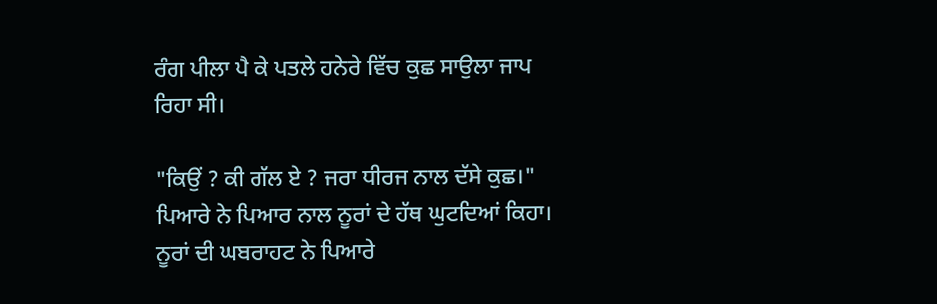ਰੰਗ ਪੀਲਾ ਪੈ ਕੇ ਪਤਲੇ ਹਨੇਰੇ ਵਿੱਚ ਕੁਛ ਸਾਉਲਾ ਜਾਪ ਰਿਹਾ ਸੀ।

"ਕਿਉਂ ? ਕੀ ਗੱਲ ਏ ? ਜਰਾ ਧੀਰਜ ਨਾਲ ਦੱਸੇ ਕੁਛ।" ਪਿਆਰੇ ਨੇ ਪਿਆਰ ਨਾਲ ਨੂਰਾਂ ਦੇ ਹੱਥ ਘੁਟਦਿਆਂ ਕਿਹਾ। ਨੂਰਾਂ ਦੀ ਘਬਰਾਹਟ ਨੇ ਪਿਆਰੇ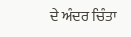ਦੇ ਅੰਦਰ ਚਿੰਤਾ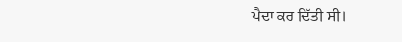ਪੈਦਾ ਕਰ ਦਿੱਤੀ ਸੀ।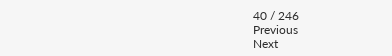40 / 246
Previous
Next